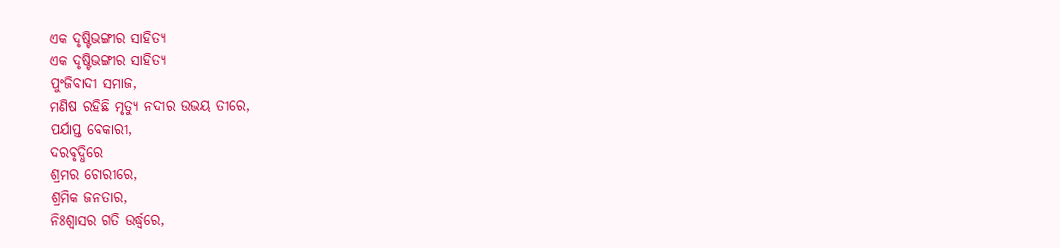ଏକ ଦୃଷ୍ଟିଭଙ୍ଗୀର ସାହିତ୍ୟ
ଏକ ଦୃଷ୍ଟିଭଙ୍ଗୀର ସାହିତ୍ୟ
ପୁଂଜିବାଦୀ ସମାଜ,
ମଣିଷ ରହିଛି ମୃତ୍ୟୁ ନଦୀର ଉଭୟ ତୀରେ,
ପର୍ଯାପ୍ତ ବେକାରୀ,
ଦରବୃଦ୍ଧିରେ
ଶ୍ରମର ଚୋରୀରେ,
ଶ୍ରମିକ ଜନତାର,
ନିଃଶ୍ବାସର ଗତି ଉର୍ଦ୍ଧ୍ୱରେ,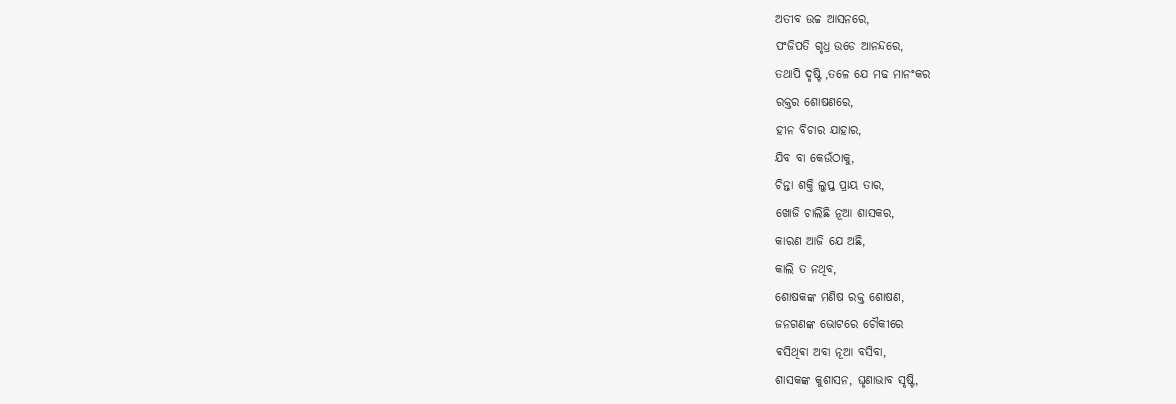ଅତୀବ ଉଚ୍ଚ ଆସନରେ,
ପଂଜିପତି ଗୃଧ୍ର ଉଡେ ଆନନ୍ଦରେ,
ତଥାପି ଦୃଷ୍ଟି ,ତଳେ ଯେ ମଢ ମାନଂକର
ରକ୍ତର ଶୋଷଣରେ,
ହୀନ ବିଚାର ଯାହାର,
ଯିବ ବା କେଉଁଠାକୁ,
ଚିନ୍ତା ଶକ୍ତି ଲୁପ୍ତ ପ୍ରାୟ ତାର,
ଖୋଜି ଚାଲିଛି ନୂଆ ଶାସକର,
କାରଣ ଆଜି ଯେ ଅଛି,
କାଲି ତ ନଥିବ,
ଶୋଷକଙ୍କ ମଣିଷ ରକ୍ତ ଶୋଷଣ,
ଜନଗଣଙ୍କ ଭୋଟରେ ଚୌକୀରେ
ଵସିଥିଵା ଅବା ନୂଆ ବସିବା,
ଶାସକଙ୍କ କୁଶାସନ, ଘୃଣାଭାବ ସୃଷ୍ଟି,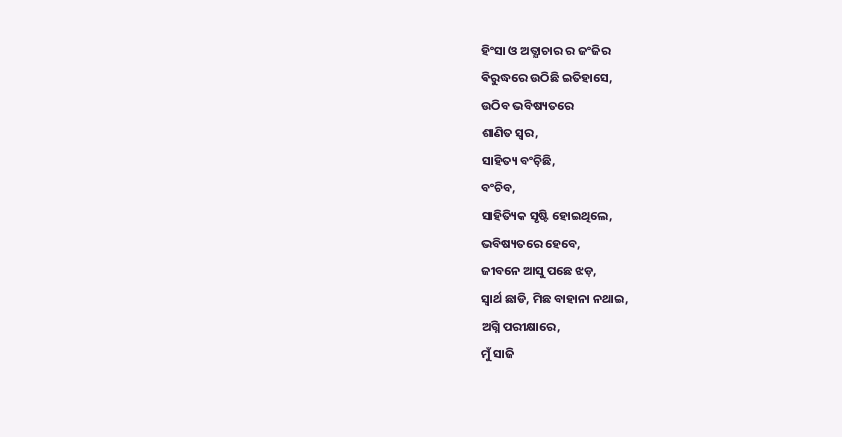ହିଂସା ଓ ଅତ୍ଯାଚାର ର ଜଂଜିର
ଵିରୁଦ୍ଧରେ ଉଠିଛି ଇତିହାସେ,
ଉଠିବ ଭବିଷ୍ୟତରେ
ଶାଣିତ ସ୍ଵର,
ସାହିତ୍ୟ ବଂଚ଼ିଛି,
ବଂଚିବ,
ସାହିତ୍ୟିକ ସୃଷ୍ଟି ହୋଇଥିଲେ,
ଭବିଷ୍ୟତରେ ହେବେ,
ଜୀବନେ ଆସୁ ପଛେ ଝଡ଼,
ସ୍ୱାର୍ଥ ଛାଡି, ମିଛ ବାହାନା ନଥାଇ,
ଅଗ୍ନି ପରୀକ୍ଷାରେ,
ମୁଁ ସାଜି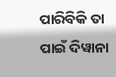ପାରିବିକି ତା ପାଇଁ ଦିୱାନା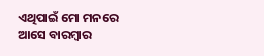ଏଥିପାଇଁ ମୋ ମନରେ
ଆସେ ବାରମ୍ବାର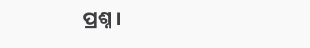ପ୍ରଶ୍ନ ।